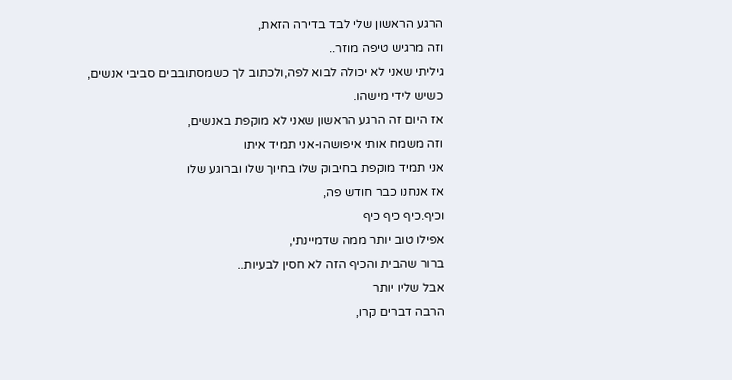הרגע הראשון שלי לבד בדירה הזאת,
וזה מרגיש טיפה מוזר..
גיליתי שאני לא יכולה לבוא לפה,ולכתוב לך כשמסתובבים סביבי אנשים,
כשיש לידי מישהו.
אז היום זה הרגע הראשון שאני לא מוקפת באנשים,
וזה משמח אותי איפושהו-אני תמיד איתו
אני תמיד מוקפת בחיבוק שלו בחיוך שלו וברוגע שלו
אז אנחנו כבר חודש פה,
וכיף.כיף כיף כיף
אפילו טוב יותר ממה שדמיינתי,
ברור שהבית והכיף הזה לא חסין לבעיות..
אבל שליו יותר
הרבה דברים קרו,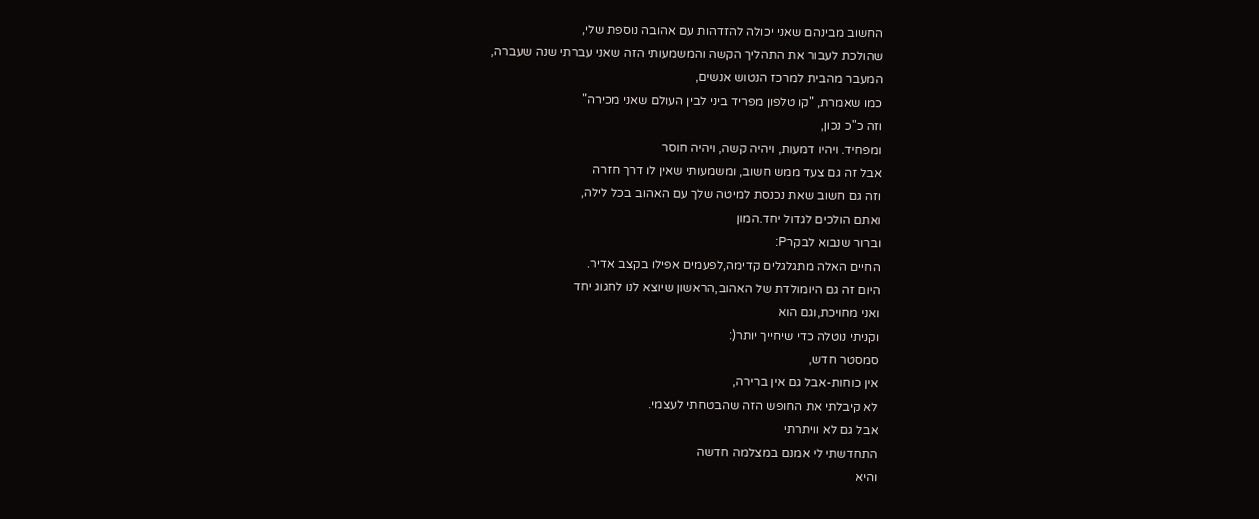החשוב מבינהם שאני יכולה להזדהות עם אהובה נוספת שלי,
שהולכת לעבור את התהליך הקשה והמשמעותי הזה שאני עברתי שנה שעברה,
המעבר מהבית למרכז הנטוש אנשים,
כמו שאמרת, "קו טלפון מפריד ביני לבין העולם שאני מכירה"
וזה כ"כ נכון,
ומפחיד. ויהיו דמעות, ויהיה קשה, ויהיה חוסר
אבל זה גם צעד ממש חשוב, ומשמעותי שאין לו דרך חזרה
וזה גם חשוב שאת נכנסת למיטה שלך עם האהוב בכל לילה,
ואתם הולכים לגדול יחד.המון
וברור שנבוא לבקרP:
החיים האלה מתגלגלים קדימה,לפעמים אפילו בקצב אדיר.
היום זה גם היומולדת של האהוב,הראשון שיוצא לנו לחגוג יחד
ואני מחויכת,וגם הוא
וקניתי נוטלה כדי שיחייך יותר(:
סמסטר חדש,
אין כוחות-אבל גם אין ברירה,
לא קיבלתי את החופש הזה שהבטחתי לעצמי.
אבל גם לא וויתרתי
התחדשתי לי אמנם במצלמה חדשה
והיא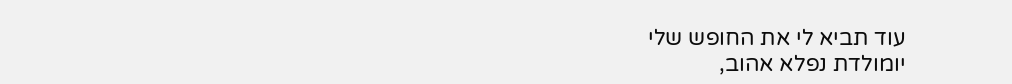עוד תביא לי את החופש שלי
יומולדת נפלא אהוב,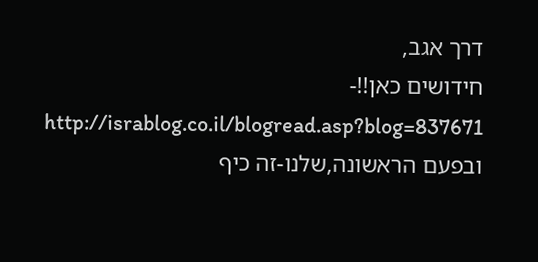דרך אגב,
חידושים כאן!!- http://israblog.co.il/blogread.asp?blog=837671
ובפעם הראשונה,שלנו-זה כיף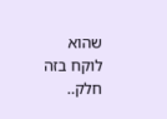שהוא לוקח בזה חלק..